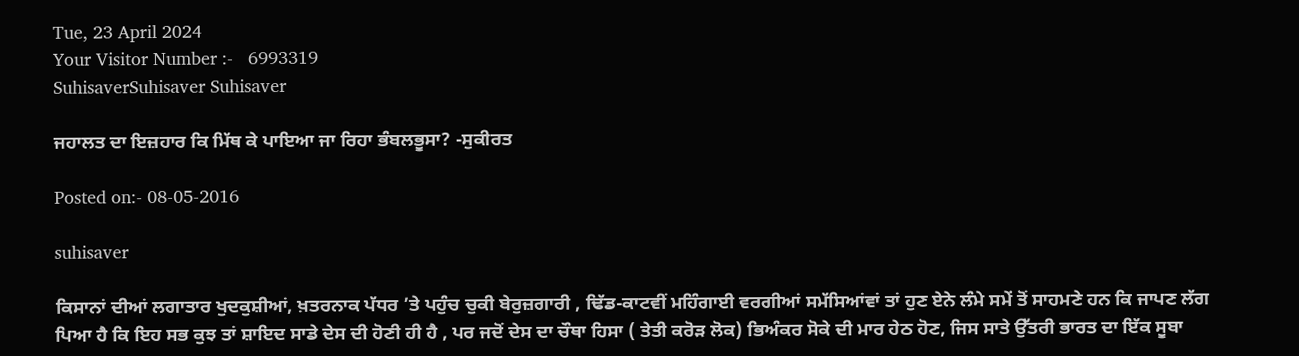Tue, 23 April 2024
Your Visitor Number :-   6993319
SuhisaverSuhisaver Suhisaver

ਜਹਾਲਤ ਦਾ ਇਜ਼ਹਾਰ ਕਿ ਮਿੱਥ ਕੇ ਪਾਇਆ ਜਾ ਰਿਹਾ ਭੰਬਲਭੂਸਾ? -ਸੁਕੀਰਤ

Posted on:- 08-05-2016

suhisaver

ਕਿਸਾਨਾਂ ਦੀਆਂ ਲਗਾਤਾਰ ਖੁਦਕੁਸ਼ੀਆਂ, ਖ਼ਤਰਨਾਕ ਪੱਧਰ ’ਤੇ ਪਹੁੰਚ ਚੁਕੀ ਬੇਰੁਜ਼ਗਾਰੀ , ਢਿੱਡ-ਕਾਟਵੀਂ ਮਹਿੰਗਾਈ ਵਰਗੀਆਂ ਸਮੱਸਿਆਂਵਾਂ ਤਾਂ ਹੁਣ ਏਨੇ ਲੰਮੇ ਸਮੇਂ ਤੋਂ ਸਾਹਮਣੇ ਹਨ ਕਿ ਜਾਪਣ ਲੱਗ ਪਿਆ ਹੈ ਕਿ ਇਹ ਸਭ ਕੁਝ ਤਾਂ ਸ਼ਾਇਦ ਸਾਡੇ ਦੇਸ ਦੀ ਹੋਣੀ ਹੀ ਹੈ , ਪਰ ਜਦੋਂ ਦੇਸ ਦਾ ਚੌਥਾ ਹਿਸਾ ( ਤੇਤੀ ਕਰੋੜ ਲੋਕ) ਭਿਅੰਕਰ ਸੋਕੇ ਦੀ ਮਾਰ ਹੇਠ ਹੋਣ, ਜਿਸ ਸਾਤੇ ਉੱਤਰੀ ਭਾਰਤ ਦਾ ਇੱਕ ਸੂਬਾ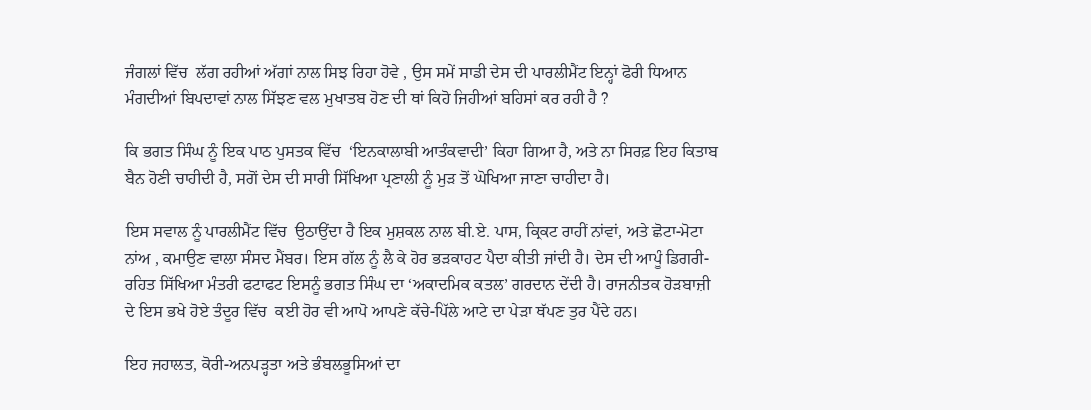ਜੰਗਲਾਂ ਵਿੱਚ  ਲੱਗ ਰਹੀਆਂ ਅੱਗਾਂ ਨਾਲ ਸਿਝ ਰਿਹਾ ਹੋਵੇ , ਉਸ ਸਮੇਂ ਸਾਡੀ ਦੇਸ ਦੀ ਪਾਰਲੀਮੈਂਟ ਇਨ੍ਹਾਂ ਫੋਰੀ ਧਿਆਨ ਮੰਗਦੀਆਂ ਬਿਪਦਾਵਾਂ ਨਾਲ ਸਿੱਝਣ ਵਲ ਮੁਖਾਤਬ ਹੋਣ ਦੀ ਥਾਂ ਕਿਹੋ ਜਿਹੀਆਂ ਬਹਿਸਾਂ ਕਰ ਰਹੀ ਹੈ ?

ਕਿ ਭਗਤ ਸਿੰਘ ਨੂੰ ਇਕ ਪਾਠ ਪੁਸਤਕ ਵਿੱਚ  ‘ਇਨਕਾਲਾਬੀ ਆਤੰਕਵਾਦੀ’ ਕਿਹਾ ਗਿਆ ਹੈ, ਅਤੇ ਨਾ ਸਿਰਫ਼ ਇਹ ਕਿਤਾਬ ਬੈਨ ਹੋਣੀ ਚਾਹੀਦੀ ਹੈ, ਸਗੋਂ ਦੇਸ ਦੀ ਸਾਰੀ ਸਿੱਖਿਆ ਪ੍ਰਣਾਲੀ ਨੂੰ ਮੁੜ ਤੋਂ ਘੋਖਿਆ ਜਾਣਾ ਚਾਹੀਦਾ ਹੈ।

ਇਸ ਸਵਾਲ ਨੂੰ ਪਾਰਲੀਮੈਂਟ ਵਿੱਚ  ਉਠਾਉਂਦਾ ਹੈ ਇਕ ਮੁਸ਼ਕਲ ਨਾਲ ਬੀ.ਏ. ਪਾਸ, ਕ੍ਰਿਕਟ ਰਾਹੀਂ ਨਾਂਵਾਂ, ਅਤੇ ਛੋਟਾ-ਮੋਟਾ ਨਾਂਅ , ਕਮਾਉਣ ਵਾਲਾ ਸੰਸਦ ਮੈਂਬਰ। ਇਸ ਗੱਲ ਨੂੰ ਲੈ ਕੇ ਹੋਰ ਭੜਕਾਹਟ ਪੈਦਾ ਕੀਤੀ ਜਾਂਦੀ ਹੈ। ਦੇਸ ਦੀ ਆਪੂੰ ਡਿਗਰੀ- ਰਹਿਤ ਸਿੱਖਿਆ ਮੰਤਰੀ ਫਟਾਫਟ ਇਸਨੂੰ ਭਗਤ ਸਿੰਘ ਦਾ ‘ਅਕਾਦਮਿਕ ਕਤਲ’ ਗਰਦਾਨ ਦੇਂਦੀ ਹੈ। ਰਾਜਨੀਤਕ ਹੋੜਬਾਜ਼ੀ ਦੇ ਇਸ ਭਖੇ ਹੋਏ ਤੰਦੂਰ ਵਿੱਚ  ਕਈ ਹੋਰ ਵੀ ਆਪੋ ਆਪਣੇ ਕੱਚੇ-ਪਿੱਲੇ ਆਟੇ ਦਾ ਪੇੜਾ ਥੱਪਣ ਤੁਰ ਪੈਂਦੇ ਹਨ।

ਇਹ ਜਹਾਲਤ, ਕੋਰੀ-ਅਨਪੜ੍ਹਤਾ ਅਤੇ ਭੰਬਲਭੂਸਿਆਂ ਦਾ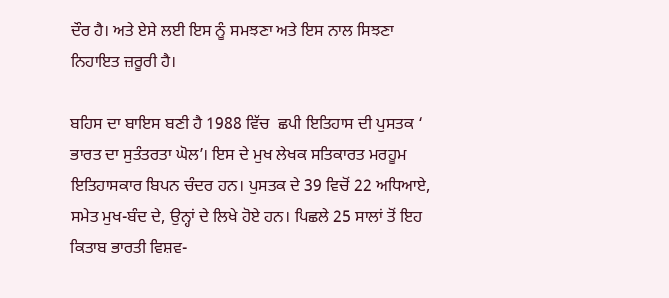ਦੌਰ ਹੈ। ਅਤੇ ਏਸੇ ਲਈ ਇਸ ਨੂੰ ਸਮਝਣਾ ਅਤੇ ਇਸ ਨਾਲ ਸਿਝਣਾ ਨਿਹਾਇਤ ਜ਼ਰੂਰੀ ਹੈ।

ਬਹਿਸ ਦਾ ਬਾਇਸ ਬਣੀ ਹੈ 1988 ਵਿੱਚ  ਛਪੀ ਇਤਿਹਾਸ ਦੀ ਪੁਸਤਕ ‘ ਭਾਰਤ ਦਾ ਸੁਤੰਤਰਤਾ ਘੋਲ’। ਇਸ ਦੇ ਮੁਖ ਲੇਖਕ ਸਤਿਕਾਰਤ ਮਰਹੂਮ ਇਤਿਹਾਸਕਾਰ ਬਿਪਨ ਚੰਦਰ ਹਨ। ਪੁਸਤਕ ਦੇ 39 ਵਿਚੋਂ 22 ਅਧਿਆਏ, ਸਮੇਤ ਮੁਖ-ਬੰਦ ਦੇ, ਉਨ੍ਹਾਂ ਦੇ ਲਿਖੇ ਹੋਏ ਹਨ। ਪਿਛਲੇ 25 ਸਾਲਾਂ ਤੋਂ ਇਹ ਕਿਤਾਬ ਭਾਰਤੀ ਵਿਸ਼ਵ-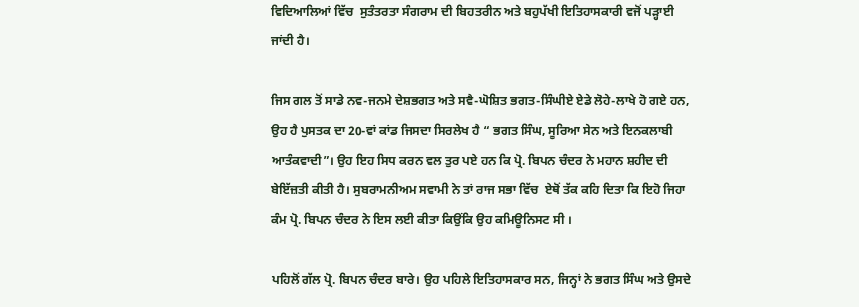ਵਿਦਿਆਲਿਆਂ ਵਿੱਚ  ਸੁਤੰਤਰਤਾ ਸੰਗਰਾਮ ਦੀ ਬਿਹਤਰੀਨ ਅਤੇ ਬਹੁਪੱਖੀ ਇਤਿਹਾਸਕਾਰੀ ਵਜੋਂ ਪੜ੍ਹਾਈ ਜਾਂਦੀ ਹੈ।

ਜਿਸ ਗਲ ਤੋਂ ਸਾਡੇ ਨਵ-ਜਨਮੇ ਦੇਸ਼ਭਗਤ ਅਤੇ ਸਵੈ-ਘੋਸ਼ਿਤ ਭਗਤ-ਸਿੰਘੀਏ ਏਡੇ ਲੋਹੇ-ਲਾਖੇ ਹੋ ਗਏ ਹਨ, ਉਹ ਹੈ ਪੁਸਤਕ ਦਾ 20-ਵਾਂ ਕਾਂਡ ਜਿਸਦਾ ਸਿਰਲੇਖ ਹੈ “ ਭਗਤ ਸਿੰਘ, ਸੂਰਿਆ ਸੇਨ ਅਤੇ ਇਨਕਲਾਬੀ ਆਤੰਕਵਾਦੀ”। ਉਹ ਇਹ ਸਿਧ ਕਰਨ ਵਲ ਤੁਰ ਪਏ ਹਨ ਕਿ ਪ੍ਰੋ. ਬਿਪਨ ਚੰਦਰ ਨੇ ਮਹਾਨ ਸ਼ਹੀਦ ਦੀ ਬੇਇੱਜ਼ਤੀ ਕੀਤੀ ਹੈ। ਸੁਬਰਾਮਨੀਅਮ ਸਵਾਮੀ ਨੇ ਤਾਂ ਰਾਜ ਸਭਾ ਵਿੱਚ  ਏਥੋਂ ਤੱਕ ਕਹਿ ਦਿਤਾ ਕਿ ਇਹੋ ਜਿਹਾ ਕੰਮ ਪ੍ਰੋ. ਬਿਪਨ ਚੰਦਰ ਨੇ ਇਸ ਲਈ ਕੀਤਾ ਕਿਉਂਕਿ ਉਹ ਕਮਿਊਨਿਸਟ ਸੀ ।

ਪਹਿਲੋਂ ਗੱਲ ਪ੍ਰੋ. ਬਿਪਨ ਚੰਦਰ ਬਾਰੇ। ਉਹ ਪਹਿਲੇ ਇਤਿਹਾਸਕਾਰ ਸਨ, ਜਿਨ੍ਹਾਂ ਨੇ ਭਗਤ ਸਿੰਘ ਅਤੇ ਉਸਦੇ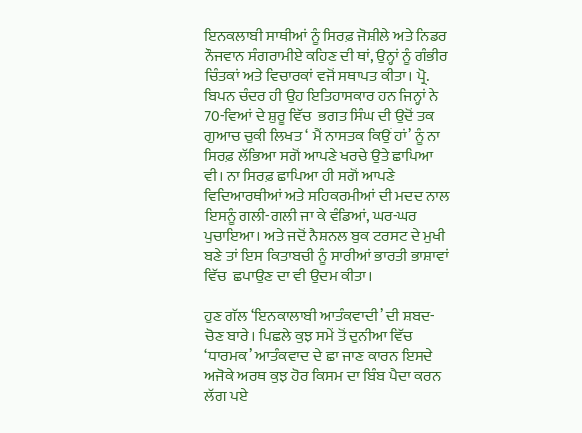ਇਨਕਲਾਬੀ ਸਾਥੀਆਂ ਨੂੰ ਸਿਰਫ਼ ਜੋਸ਼ੀਲੇ ਅਤੇ ਨਿਡਰ ਨੌਜਵਾਨ ਸੰਗਰਾਮੀਏ ਕਹਿਣ ਦੀ ਥਾਂ, ਉਨ੍ਹਾਂ ਨੂੰ ਗੰਭੀਰ ਚਿੰਤਕਾਂ ਅਤੇ ਵਿਚਾਰਕਾਂ ਵਜੋਂ ਸਥਾਪਤ ਕੀਤਾ। ਪ੍ਰੋ. ਬਿਪਨ ਚੰਦਰ ਹੀ ਉਹ ਇਤਿਹਾਸਕਾਰ ਹਨ ਜਿਨ੍ਹਾਂ ਨੇ 70-ਵਿਆਂ ਦੇ ਸ਼ੁਰੂ ਵਿੱਚ  ਭਗਤ ਸਿੰਘ ਦੀ ਉਦੋਂ ਤਕ ਗੁਆਚ ਚੁਕੀ ਲਿਖਤ ‘ ਮੈਂ ਨਾਸਤਕ ਕਿਉਂ ਹਾਂ’ ਨੂੰ ਨਾ ਸਿਰਫ਼ ਲੱਭਿਆ ਸਗੋਂ ਆਪਣੇ ਖਰਚੇ ਉਤੇ ਛਾਪਿਆ ਵੀ। ਨਾ ਸਿਰਫ਼ ਛਾਪਿਆ ਹੀ ਸਗੋਂ ਆਪਣੇ ਵਿਦਿਆਰਥੀਆਂ ਅਤੇ ਸਹਿਕਰਮੀਆਂ ਦੀ ਮਦਦ ਨਾਲ ਇਸਨੂੰ ਗਲੀ-ਗਲੀ ਜਾ ਕੇ ਵੰਡਿਆਂ, ਘਰ-ਘਰ ਪੁਚਾਇਆ। ਅਤੇ ਜਦੋਂ ਨੈਸ਼ਨਲ ਬੁਕ ਟਰਸਟ ਦੇ ਮੁਖੀ ਬਣੇ ਤਾਂ ਇਸ ਕਿਤਾਬਚੀ ਨੂੰ ਸਾਰੀਆਂ ਭਾਰਤੀ ਭਾਸ਼ਾਵਾਂ ਵਿੱਚ  ਛਪਾਉਣ ਦਾ ਵੀ ਉਦਮ ਕੀਤਾ।

ਹੁਣ ਗੱਲ ‘ਇਨਕਾਲਾਬੀ ਆਤੰਕਵਾਦੀ’ ਦੀ ਸ਼ਬਦ-ਚੋਣ ਬਾਰੇ। ਪਿਛਲੇ ਕੁਝ ਸਮੇਂ ਤੋਂ ਦੁਨੀਆ ਵਿੱਚ  ‘ਧਾਰਮਕ’ ਆਤੰਕਵਾਦ ਦੇ ਛਾ ਜਾਣ ਕਾਰਨ ਇਸਦੇ ਅਜੋਕੇ ਅਰਥ ਕੁਝ ਹੋਰ ਕਿਸਮ ਦਾ ਬਿੰਬ ਪੈਦਾ ਕਰਨ ਲੱਗ ਪਏ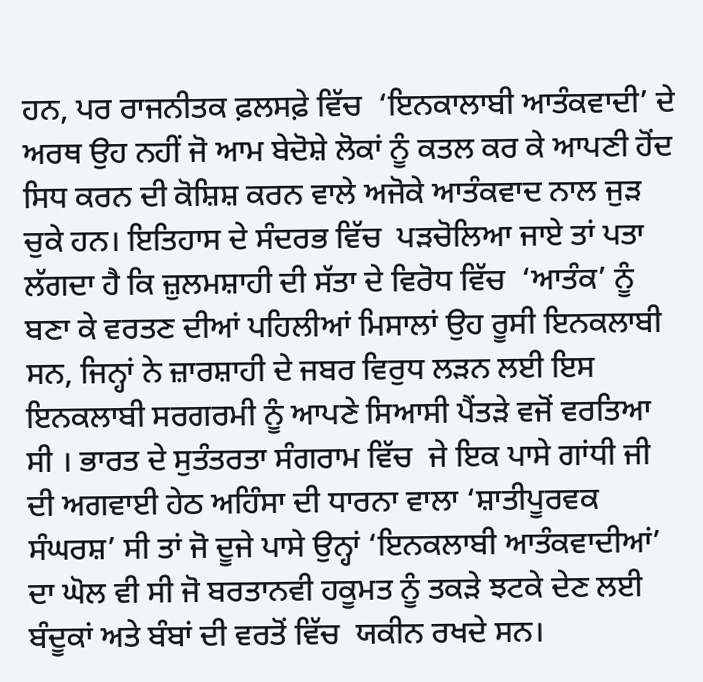ਹਨ, ਪਰ ਰਾਜਨੀਤਕ ਫ਼ਲਸਫ਼ੇ ਵਿੱਚ  ‘ਇਨਕਾਲਾਬੀ ਆਤੰਕਵਾਦੀ’ ਦੇ ਅਰਥ ਉਹ ਨਹੀਂ ਜੋ ਆਮ ਬੇਦੋਸ਼ੇ ਲੋਕਾਂ ਨੂੰ ਕਤਲ ਕਰ ਕੇ ਆਪਣੀ ਹੋਂਦ ਸਿਧ ਕਰਨ ਦੀ ਕੋਸ਼ਿਸ਼ ਕਰਨ ਵਾਲੇ ਅਜੋਕੇ ਆਤੰਕਵਾਦ ਨਾਲ ਜੁੜ ਚੁਕੇ ਹਨ। ਇਤਿਹਾਸ ਦੇ ਸੰਦਰਭ ਵਿੱਚ  ਪੜਚੋਲਿਆ ਜਾਏ ਤਾਂ ਪਤਾ ਲੱਗਦਾ ਹੈ ਕਿ ਜ਼ੁਲਮਸ਼ਾਹੀ ਦੀ ਸੱਤਾ ਦੇ ਵਿਰੋਧ ਵਿੱਚ  ‘ਆਤੰਕ’ ਨੂੰ ਬਣਾ ਕੇ ਵਰਤਣ ਦੀਆਂ ਪਹਿਲੀਆਂ ਮਿਸਾਲਾਂ ਉਹ ਰੂਸੀ ਇਨਕਲਾਬੀ ਸਨ, ਜਿਨ੍ਹਾਂ ਨੇ ਜ਼ਾਰਸ਼ਾਹੀ ਦੇ ਜਬਰ ਵਿਰੁਧ ਲੜਨ ਲਈ ਇਸ ਇਨਕਲਾਬੀ ਸਰਗਰਮੀ ਨੂੰ ਆਪਣੇ ਸਿਆਸੀ ਪੈਂਤੜੇ ਵਜੋਂ ਵਰਤਿਆ ਸੀ । ਭਾਰਤ ਦੇ ਸੁਤੰਤਰਤਾ ਸੰਗਰਾਮ ਵਿੱਚ  ਜੇ ਇਕ ਪਾਸੇ ਗਾਂਧੀ ਜੀ ਦੀ ਅਗਵਾਈ ਹੇਠ ਅਹਿੰਸਾ ਦੀ ਧਾਰਨਾ ਵਾਲਾ ‘ਸ਼ਾਤੀਪੂਰਵਕ ਸੰਘਰਸ਼’ ਸੀ ਤਾਂ ਜੋ ਦੂਜੇ ਪਾਸੇ ਉਨ੍ਹਾਂ ‘ਇਨਕਲਾਬੀ ਆਤੰਕਵਾਦੀਆਂ’ ਦਾ ਘੋਲ ਵੀ ਸੀ ਜੋ ਬਰਤਾਨਵੀ ਹਕੂਮਤ ਨੂੰ ਤਕੜੇ ਝਟਕੇ ਦੇਣ ਲਈ ਬੰਦੂਕਾਂ ਅਤੇ ਬੰਬਾਂ ਦੀ ਵਰਤੋਂ ਵਿੱਚ  ਯਕੀਨ ਰਖਦੇ ਸਨ।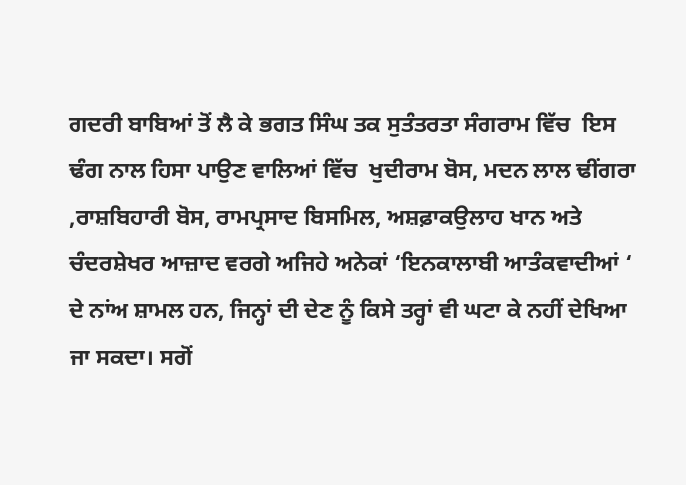ਗਦਰੀ ਬਾਬਿਆਂ ਤੋਂ ਲੈ ਕੇ ਭਗਤ ਸਿੰਘ ਤਕ ਸੁਤੰਤਰਤਾ ਸੰਗਰਾਮ ਵਿੱਚ  ਇਸ ਢੰਗ ਨਾਲ ਹਿਸਾ ਪਾਉਣ ਵਾਲਿਆਂ ਵਿੱਚ  ਖੁਦੀਰਾਮ ਬੋਸ, ਮਦਨ ਲਾਲ ਢੀਂਗਰਾ ,ਰਾਸ਼ਬਿਹਾਰੀ ਬੋਸ, ਰਾਮਪ੍ਰਸਾਦ ਬਿਸਮਿਲ, ਅਸ਼ਫ਼ਾਕਉਲਾਹ ਖਾਨ ਅਤੇ ਚੰਦਰਸ਼ੇਖਰ ਆਜ਼ਾਦ ਵਰਗੇ ਅਜਿਹੇ ਅਨੇਕਾਂ ‘ਇਨਕਾਲਾਬੀ ਆਤੰਕਵਾਦੀਆਂ ‘ ਦੇ ਨਾਂਅ ਸ਼ਾਮਲ ਹਨ, ਜਿਨ੍ਹਾਂ ਦੀ ਦੇਣ ਨੂੰ ਕਿਸੇ ਤਰ੍ਹਾਂ ਵੀ ਘਟਾ ਕੇ ਨਹੀਂ ਦੇਖਿਆ ਜਾ ਸਕਦਾ। ਸਗੋਂ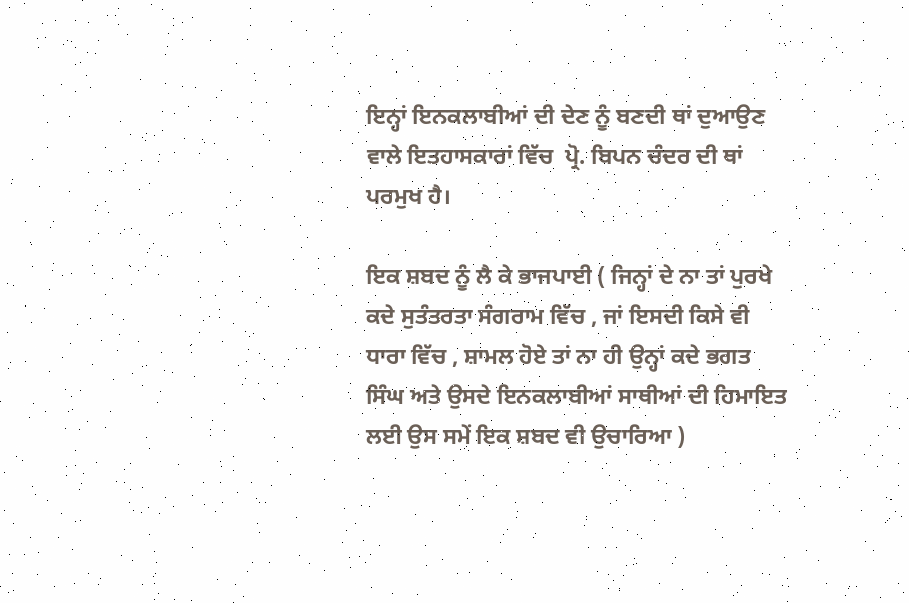ਇਨ੍ਹਾਂ ਇਨਕਲਾਬੀਆਂ ਦੀ ਦੇਣ ਨੂੰ ਬਣਦੀ ਥਾਂ ਦੁਆਉਣ ਵਾਲੇ ਇਤਹਾਸਕਾਰਾਂ ਵਿੱਚ  ਪ੍ਰੋ. ਬਿਪਨ ਚੰਦਰ ਦੀ ਥਾਂ ਪਰਮੁਖ ਹੈ।

ਇਕ ਸ਼ਬਦ ਨੂੰ ਲੈ ਕੇ ਭਾਜਪਾਈ ( ਜਿਨ੍ਹਾਂ ਦੇ ਨਾ ਤਾਂ ਪੁਰਖੇ ਕਦੇ ਸੁਤੰਤਰਤਾ ਸੰਗਰਾਮ ਵਿੱਚ , ਜਾਂ ਇਸਦੀ ਕਿਸੇ ਵੀ ਧਾਰਾ ਵਿੱਚ , ਸ਼ਾਮਲ ਹੋਏ ਤਾਂ ਨਾ ਹੀ ਉਨ੍ਹਾਂ ਕਦੇ ਭਗਤ ਸਿੰਘ ਅਤੇ ਉਸਦੇ ਇਨਕਲਾਬੀਆਂ ਸਾਥੀਆਂ ਦੀ ਹਿਮਾਇਤ ਲਈ ਉਸ ਸਮੇਂ ਇਕ ਸ਼ਬਦ ਵੀ ਉਚਾਰਿਆ )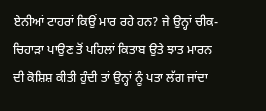ਏਨੀਆਂ ਟਾਹਰਾਂ ਕਿਉਂ ਮਾਰ ਰਹੇ ਹਨ? ਜੇ ਉਨ੍ਹਾਂ ਚੀਕ-ਚਿਹਾੜਾ ਪਾਉਣ ਤੋਂ ਪਹਿਲਾਂ ਕਿਤਾਬ ਉਤੇ ਝਾਤ ਮਾਰਨ ਦੀ ਕੋਸ਼ਿਸ਼ ਕੀਤੀ ਹੁੰਦੀ ਤਾਂ ਉਨ੍ਹਾਂ ਨੂੰ ਪਤਾ ਲੱਗ ਜਾਂਦਾ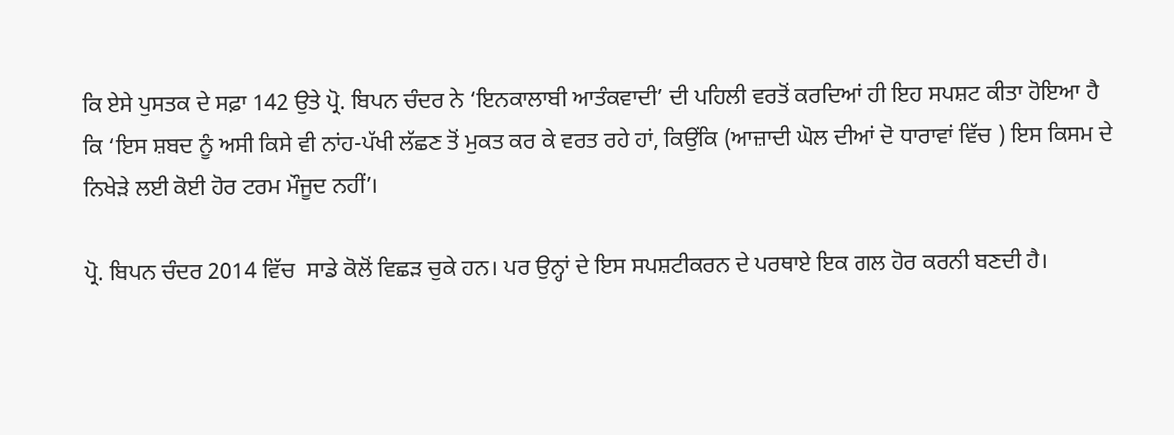ਕਿ ਏਸੇ ਪੁਸਤਕ ਦੇ ਸਫ਼ਾ 142 ਉਤੇ ਪ੍ਰੋ. ਬਿਪਨ ਚੰਦਰ ਨੇ ‘ਇਨਕਾਲਾਬੀ ਆਤੰਕਵਾਦੀ’ ਦੀ ਪਹਿਲੀ ਵਰਤੋਂ ਕਰਦਿਆਂ ਹੀ ਇਹ ਸਪਸ਼ਟ ਕੀਤਾ ਹੋਇਆ ਹੈ ਕਿ ‘ਇਸ ਸ਼ਬਦ ਨੂੰ ਅਸੀ ਕਿਸੇ ਵੀ ਨਾਂਹ-ਪੱਖੀ ਲੱਛਣ ਤੋਂ ਮੁਕਤ ਕਰ ਕੇ ਵਰਤ ਰਹੇ ਹਾਂ, ਕਿਉਂਕਿ (ਆਜ਼ਾਦੀ ਘੋਲ ਦੀਆਂ ਦੋ ਧਾਰਾਵਾਂ ਵਿੱਚ ) ਇਸ ਕਿਸਮ ਦੇ ਨਿਖੇੜੇ ਲਈ ਕੋਈ ਹੋਰ ਟਰਮ ਮੌਜੂਦ ਨਹੀਂ’।

ਪ੍ਰੋ. ਬਿਪਨ ਚੰਦਰ 2014 ਵਿੱਚ  ਸਾਡੇ ਕੋਲੋਂ ਵਿਛੜ ਚੁਕੇ ਹਨ। ਪਰ ਉਨ੍ਹਾਂ ਦੇ ਇਸ ਸਪਸ਼ਟੀਕਰਨ ਦੇ ਪਰਥਾਏ ਇਕ ਗਲ ਹੋਰ ਕਰਨੀ ਬਣਦੀ ਹੈ।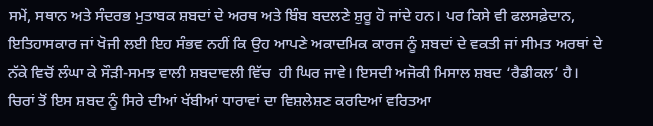ਸਮੇਂ, ਸਥਾਨ ਅਤੇ ਸੰਦਰਭ ਮੁਤਾਬਕ ਸ਼ਬਦਾਂ ਦੇ ਅਰਥ ਅਤੇ ਬਿੰਬ ਬਦਲਣੇ ਸ਼ੁਰੂ ਹੋ ਜਾਂਦੇ ਹਨ। ਪਰ ਕਿਸੇ ਵੀ ਫਲਸਫ਼ੇਦਾਨ, ਇਤਿਹਾਸਕਾਰ ਜਾਂ ਖੋਜੀ ਲਈ ਇਹ ਸੰਭਵ ਨਹੀਂ ਕਿ ਉਹ ਆਪਣੇ ਅਕਾਦਮਿਕ ਕਾਰਜ ਨੂੰ ਸ਼ਬਦਾਂ ਦੇ ਵਕਤੀ ਜਾਂ ਸੀਮਤ ਅਰਥਾਂ ਦੇ ਨੱਕੇ ਵਿਚੋਂ ਲੰਘਾ ਕੇ ਸੌੜੀ-ਸਮਝ ਵਾਲੀ ਸ਼ਬਦਾਵਲੀ ਵਿੱਚ  ਹੀ ਘਿਰ ਜਾਵੇ। ਇਸਦੀ ਅਜੋਕੀ ਮਿਸਾਲ ਸ਼ਬਦ ‘ਰੈਡੀਕਲ’ ਹੈ। ਚਿਰਾਂ ਤੋਂ ਇਸ ਸ਼ਬਦ ਨੂੰ ਸਿਰੇ ਦੀਆਂ ਖੱਬੀਆਂ ਧਾਰਾਵਾਂ ਦਾ ਵਿਸ਼ਲੇਸ਼ਣ ਕਰਦਿਆਂ ਵਰਿਤਆ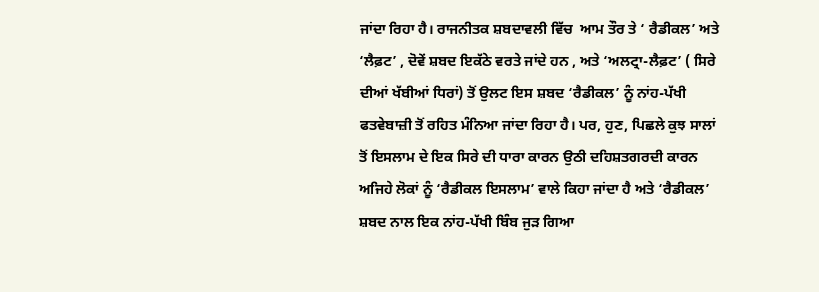ਜਾਂਦਾ ਰਿਹਾ ਹੈ। ਰਾਜਨੀਤਕ ਸ਼ਬਦਾਵਲੀ ਵਿੱਚ  ਆਮ ਤੌਰ ਤੇ ‘ ਰੈਡੀਕਲ’ ਅਤੇ ‘ਲੈਫ਼ਟ’ , ਦੋਵੇਂ ਸ਼ਬਦ ਇਕੱਠੇ ਵਰਤੇ ਜਾਂਦੇ ਹਨ , ਅਤੇ ‘ਅਲਟ੍ਰਾ-ਲੈਫ਼ਟ’ ( ਸਿਰੇ ਦੀਆਂ ਖੱਬੀਆਂ ਧਿਰਾਂ) ਤੋਂ ਉਲਟ ਇਸ ਸ਼ਬਦ ‘ਰੈਡੀਕਲ’ ਨੂੰ ਨਾਂਹ-ਪੱਖੀ ਫਤਵੇਬਾਜ਼ੀ ਤੋਂ ਰਹਿਤ ਮੰਨਿਆ ਜਾਂਦਾ ਰਿਹਾ ਹੈ। ਪਰ, ਹੁਣ, ਪਿਛਲੇ ਕੁਝ ਸਾਲਾਂ ਤੋਂ ਇਸਲਾਮ ਦੇ ਇਕ ਸਿਰੇ ਦੀ ਧਾਰਾ ਕਾਰਨ ਉਠੀ ਦਹਿਸ਼ਤਗਰਦੀ ਕਾਰਨ ਅਜਿਹੇ ਲੋਕਾਂ ਨੂੰ ‘ਰੈਡੀਕਲ ਇਸਲਾਮ’ ਵਾਲੇ ਕਿਹਾ ਜਾਂਦਾ ਹੈ ਅਤੇ ‘ਰੈਡੀਕਲ’ ਸ਼ਬਦ ਨਾਲ ਇਕ ਨਾਂਹ-ਪੱਖੀ ਬਿੰਬ ਜੁੜ ਗਿਆ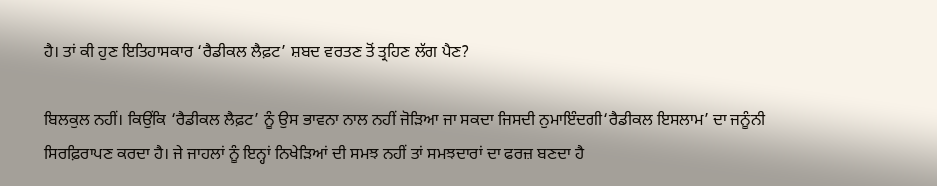ਹੈ। ਤਾਂ ਕੀ ਹੁਣ ਇਤਿਹਾਸਕਾਰ ‘ਰੈਡੀਕਲ ਲੈਫ਼ਟ’ ਸ਼ਬਦ ਵਰਤਣ ਤੋਂ ਤ੍ਰਹਿਣ ਲੱਗ ਪੈਣ?

ਬਿਲਕੁਲ ਨਹੀਂ। ਕਿਉਂਕਿ ‘ਰੈਡੀਕਲ ਲੈਫ਼ਟ’ ਨੂੰ ਉਸ ਭਾਵਨਾ ਨਾਲ ਨਹੀਂ ਜੋੜਿਆ ਜਾ ਸਕਦਾ ਜਿਸਦੀ ਨੁਮਾਇੰਦਗੀ‘ਰੈਡੀਕਲ ਇਸਲਾਮ’ ਦਾ ਜਨੂੰਨੀ ਸਿਰਫ਼ਿਰਾਪਣ ਕਰਦਾ ਹੈ। ਜੇ ਜਾਹਲਾਂ ਨੂੰ ਇਨ੍ਹਾਂ ਨਿਖੇੜਿਆਂ ਦੀ ਸਮਝ ਨਹੀਂ ਤਾਂ ਸਮਝਦਾਰਾਂ ਦਾ ਫਰਜ਼ ਬਣਦਾ ਹੈ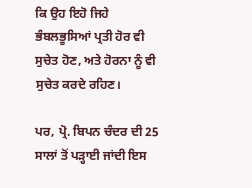ਕਿ ਉਹ ਇਹੋ ਜਿਹੇ ਭੰਬਲਭੂਸਿਆਂ ਪ੍ਰਤੀ ਹੋਰ ਵੀ ਸੁਚੇਤ ਹੋਣ, ਅਤੇ ਹੋਰਨਾ ਨੂੰ ਵੀ ਸੁਚੇਤ ਕਰਦੇ ਰਹਿਣ।

ਪਰ, ਪ੍ਰੋ. ਬਿਪਨ ਚੰਦਰ ਦੀ 25 ਸਾਲਾਂ ਤੋਂ ਪੜ੍ਹਾਈ ਜਾਂਦੀ ਇਸ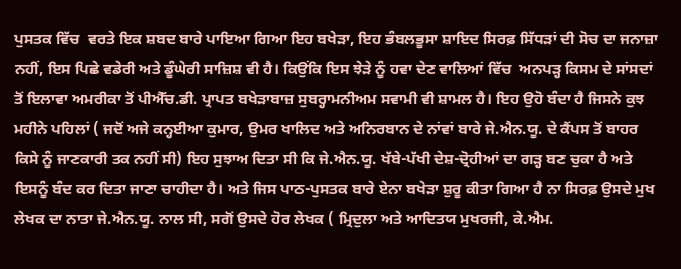ਪੁਸਤਕ ਵਿੱਚ  ਵਰਤੇ ਇਕ ਸ਼ਬਦ ਬਾਰੇ ਪਾਇਆ ਗਿਆ ਇਹ ਬਖੇੜਾ, ਇਹ ਭੰਬਲਭੂਸਾ ਸ਼ਾਇਦ ਸਿਰਫ਼ ਸਿੱਧੜਾਂ ਦੀ ਸੋਚ ਦਾ ਜਨਾਜ਼ਾ ਨਹੀਂ, ਇਸ ਪਿਛੇ ਵਡੇਰੀ ਅਤੇ ਡੂੰਘੇਰੀ ਸਾਜ਼ਿਸ਼ ਵੀ ਹੈ। ਕਿਉਂਕਿ ਇਸ ਝੇੜੇ ਨੂੰ ਹਵਾ ਦੇਣ ਵਾਲਿਆਂ ਵਿੱਚ  ਅਨਪੜ੍ਹ ਕਿਸਮ ਦੇ ਸਾਂਸਦਾਂ ਤੋਂ ਇਲਾਵਾ ਅਮਰੀਕਾ ਤੋਂ ਪੀਐੱਚ.ਡੀ. ਪ੍ਰਾਪਤ ਬਖੇੜਾਬਾਜ਼ ਸੁਬਰ੍ਹਾਮਨੀਅਮ ਸਵਾਮੀ ਵੀ ਸ਼ਾਮਲ ਹੈ। ਇਹ ਉਹੋ ਬੰਦਾ ਹੈ ਜਿਸਨੇ ਕੁਝ ਮਹੀਨੇ ਪਹਿਲਾਂ ( ਜਦੋਂ ਅਜੇ ਕਨ੍ਹਈਆ ਕੁਮਾਰ, ਉਮਰ ਖਾਲਿਦ ਅਤੇ ਅਨਿਰਬਾਨ ਦੇ ਨਾਂਵਾਂ ਬਾਰੇ ਜੇ.ਐਨ.ਯੂ. ਦੇ ਕੈਂਪਸ ਤੋਂ ਬਾਹਰ ਕਿਸੇ ਨੂੰ ਜਾਣਕਾਰੀ ਤਕ ਨਹੀਂ ਸੀ) ਇਹ ਸੁਝਾਅ ਦਿਤਾ ਸੀ ਕਿ ਜੇ.ਐਨ.ਯੂ. ਖੱਬੇ-ਪੱਖੀ ਦੇਸ਼-ਦ੍ਰੋਹੀਆਂ ਦਾ ਗੜ੍ਹ ਬਣ ਚੁਕਾ ਹੈ ਅਤੇ ਇਸਨੂੰ ਬੰਦ ਕਰ ਦਿਤਾ ਜਾਣਾ ਚਾਹੀਦਾ ਹੈ। ਅਤੇ ਜਿਸ ਪਾਠ-ਪੁਸਤਕ ਬਾਰੇ ਏਨਾ ਬਖੇੜਾ ਸ਼ੁਰੂ ਕੀਤਾ ਗਿਆ ਹੈ ਨਾ ਸਿਰਫ਼ ਉਸਦੇ ਮੁਖ ਲੇਖਕ ਦਾ ਨਾਤਾ ਜੇ.ਐਨ.ਯੂ. ਨਾਲ ਸੀ, ਸਗੋਂ ਉਸਦੇ ਹੋਰ ਲੇਖਕ ( ਮ੍ਰਿਦੁਲਾ ਅਤੇ ਆਦਿਤਯ ਮੁਖਰਜੀ, ਕੇ.ਐਮ.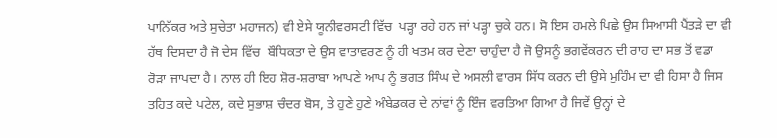ਪਾਨਿੱਕਰ ਅਤੇ ਸੁਚੇਤਾ ਮਹਾਜਨ) ਵੀ ਏਸੇ ਯੂਨੀਵਰਸਟੀ ਵਿੱਚ  ਪੜ੍ਹਾ ਰਹੇ ਹਨ ਜਾਂ ਪੜ੍ਹਾ ਚੁਕੇ ਹਨ। ਸੋ ਇਸ ਹਮਲੇ ਪਿਛੇ ਉਸ ਸਿਆਸੀ ਪੈਂਤੜੇ ਦਾ ਵੀ ਹੱਥ ਦਿਸਦਾ ਹੈ ਜੋ ਦੇਸ ਵਿੱਚ  ਬੌਧਿਕਤਾ ਦੇ ਉਸ ਵਾਤਾਵਰਣ ਨੂੰ ਹੀ ਖਤਮ ਕਰ ਦੇਣਾ ਚਾਹੁੰਦਾ ਹੈ ਜੋ ਉਸਨੂੰ ਭਗਵੇਂਕਰਨ ਦੀ ਰਾਹ ਦਾ ਸਭ ਤੋਂ ਵਡਾ ਰੋੜਾ ਜਾਪਦਾ ਹੈ। ਨਾਲ ਹੀ ਇਹ ਸ਼ੋਰ-ਸ਼ਰਾਬਾ ਆਪਣੇ ਆਪ ਨੂੰ ਭਗਤ ਸਿੰਘ ਦੇ ਅਸਲੀ ਵਾਰਸ ਸਿੱਧ ਕਰਨ ਦੀ ਉਸੇ ਮੁਹਿੰਮ ਦਾ ਵੀ ਹਿਸਾ ਹੈ ਜਿਸ ਤਹਿਤ ਕਦੇ ਪਟੇਲ, ਕਦੇ ਸੁਭਾਸ਼ ਚੰਦਰ ਬੋਸ, ਤੇ ਹੁਣੇ ਹੁਣੇ ਅੰਬੇਡਕਰ ਦੇ ਨਾਂਵਾਂ ਨੂੰ ਇੰਜ ਵਰਤਿਆ ਗਿਆ ਹੈ ਜਿਵੇਂ ਉਨ੍ਹਾਂ ਦੇ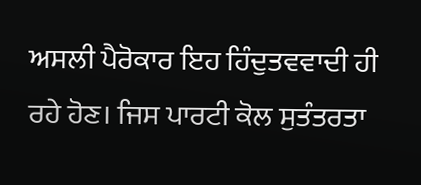ਅਸਲੀ ਪੈਰੋਕਾਰ ਇਹ ਹਿੰਦੁਤਵਵਾਦੀ ਹੀ ਰਹੇ ਹੋਣ। ਜਿਸ ਪਾਰਟੀ ਕੋਲ ਸੁਤੰਤਰਤਾ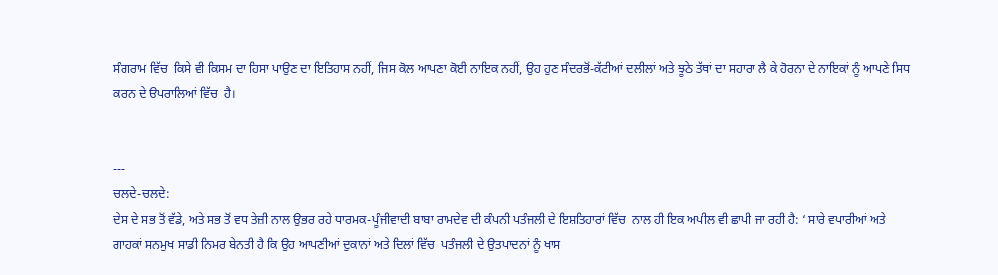ਸੰਗਰਾਮ ਵਿੱਚ  ਕਿਸੇ ਵੀ ਕਿਸਮ ਦਾ ਹਿਸਾ ਪਾਉਣ ਦਾ ਇਤਿਹਾਸ ਨਹੀਂ, ਜਿਸ ਕੋਲ ਆਪਣਾ ਕੋਈ ਨਾਇਕ ਨਹੀਂ, ਉਹ ਹੁਣ ਸੰਦਰਭੋਂ-ਕੱਟੀਆਂ ਦਲੀਲਾਂ ਅਤੇ ਝੂਠੇ ਤੱਥਾਂ ਦਾ ਸਹਾਰਾ ਲੈ ਕੇ ਹੋਰਨਾ ਦੇ ਨਾਇਕਾਂ ਨੂੰ ਆਪਣੇ ਸਿਧ ਕਰਨ ਦੇ ੳਪਰਾਲਿਆਂ ਵਿੱਚ  ਹੈ।


---
ਚਲਦੇ-ਚਲਦੇ:
ਦੇਸ ਦੇ ਸਭ ਤੋਂ ਵੱਡੇ, ਅਤੇ ਸਭ ਤੋਂ ਵਧ ਤੇਜ਼ੀ ਨਾਲ ਉਭਰ ਰਹੇ ਧਾਰਮਕ-ਪੂੰਜੀਵਾਦੀ ਬਾਬਾ ਰਾਮਦੇਵ ਦੀ ਕੰਪਨੀ ਪਤੰਜਲੀ ਦੇ ਇਸ਼ਤਿਹਾਰਾਂ ਵਿੱਚ  ਨਾਲ ਹੀ ਇਕ ਅਪੀਲ ਵੀ ਛਾਪੀ ਜਾ ਰਹੀ ਹੈ: ‘ ਸਾਰੇ ਵਪਾਰੀਆਂ ਅਤੇ ਗਾਹਕਾਂ ਸਨਮੁਖ ਸਾਡੀ ਨਿਮਰ ਬੇਨਤੀ ਹੈ ਕਿ ਉਹ ਆਪਣੀਆਂ ਦੁਕਾਨਾਂ ਅਤੇ ਦਿਲਾਂ ਵਿੱਚ  ਪਤੰਜਲੀ ਦੇ ਉਤਪਾਦਨਾਂ ਨੂੰ ਖਾਸ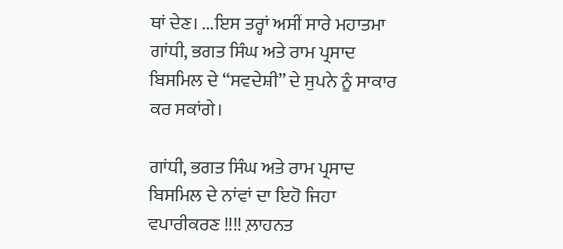ਥਾਂ ਦੇਣ। ...ਇਸ ਤਰ੍ਹਾਂ ਅਸੀਂ ਸਾਰੇ ਮਹਾਤਮਾ ਗਾਂਧੀ, ਭਗਤ ਸਿੰਘ ਅਤੇ ਰਾਮ ਪ੍ਰਸਾਦ ਬਿਸਮਿਲ ਦੇ “ਸਵਦੇਸ਼ੀ” ਦੇ ਸੁਪਨੇ ਨੂੰ ਸਾਕਾਰ ਕਰ ਸਕਾਂਗੇ।

ਗਾਂਧੀ, ਭਗਤ ਸਿੰਘ ਅਤੇ ਰਾਮ ਪ੍ਰਸਾਦ ਬਿਸਮਿਲ ਦੇ ਨਾਂਵਾਂ ਦਾ ਇਹੋ ਜਿਹਾ ਵਪਾਰੀਕਰਣ !!!! ਲ਼ਾਹਨਤ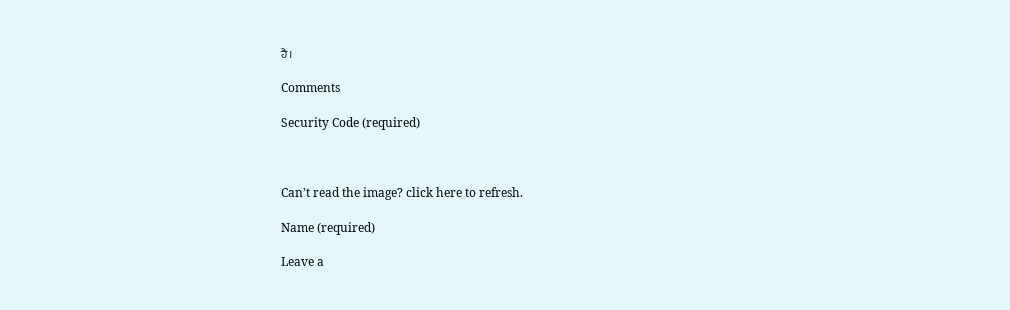ਹੈ।

Comments

Security Code (required)



Can't read the image? click here to refresh.

Name (required)

Leave a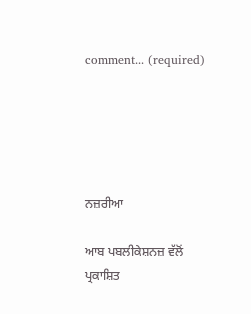comment... (required)





ਨਜ਼ਰੀਆ

ਆਬ ਪਬਲੀਕੇਸ਼ਨਜ਼ ਵੱਲੋਂ ਪ੍ਰਕਾਸ਼ਿਤ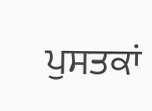ਪੁਸਤਕਾਂ